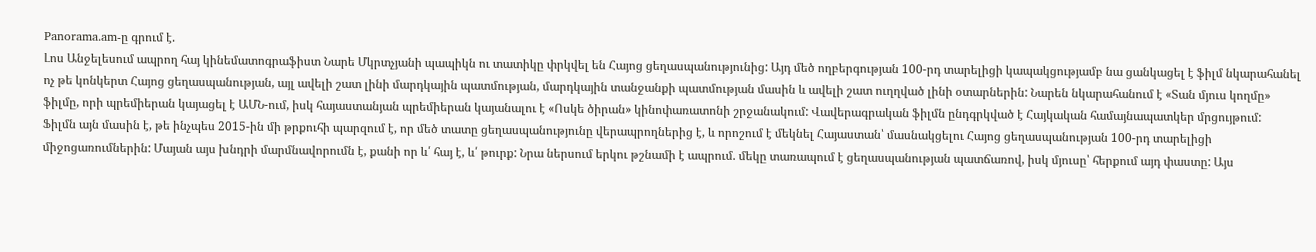Panorama.am-ը գրում է.
Լոս Անջելեսում ապրող հայ կինեմատոգրաֆիստ Նարե Մկրտչյանի պապիկն ու տատիկը փրկվել են Հայոց ցեղասպանությունից: Այդ մեծ ողբերգության 100-րդ տարելիցի կապակցությամբ նա ցանկացել է ֆիլմ նկարահանել ոչ թե կոնկերտ Հայոց ցեղասպանության, այլ ավելի շատ լինի մարդկային պատմության, մարդկային տանջանքի պատմության մասին և ավելի շատ ուղղված լինի օտարներին: Նարեն նկարահանում է «Տան մյուս կողմը» ֆիլմը, որի պրեմիերան կայացել է ԱՄՆ-ում, իսկ հայաստանյան պրեմիերան կայանալու է «Ոսկե ծիրան» կինոփառատոնի շրջանակում: Վավերագրական ֆիլմն ընդգրկված է Հայկական համայնապատկեր մրցույթում:
Ֆիլմն այն մասին է, թե ինչպես 2015-ին մի թրքուհի պարզում է, որ մեծ տատը ցեղասպանությունը վերապրողներից է, և որոշում է մեկնել Հայաստան՝ մասնակցելու Հայոց ցեղասպանության 100-րդ տարելիցի միջոցառումներին: Մայան այս խնդրի մարմնավորումն է, քանի որ և՛ հայ է, և՛ թուրք: Նրա ներսում երկու թշնամի է ապրում. մեկը տառապում է ցեղասպանության պատճառով, իսկ մյուսը՝ հերքում այդ փաստը: Այս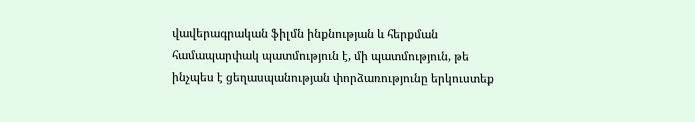վավերագրական ֆիլմն ինքնության և հերքման համապարփակ պատմություն է, մի պատմություն, թե ինչպես է ցեղասպանության փորձառությունը երկուստեք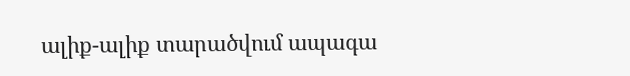ալիք-ալիք տարածվում ապագա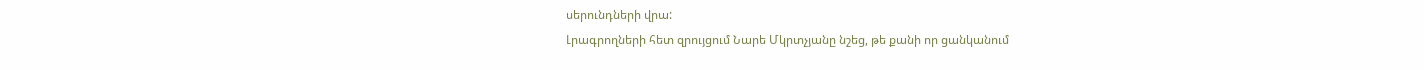սերունդների վրա:
Լրագրողների հետ զրույցում Նարե Մկրտչյանը նշեց, թե քանի որ ցանկանում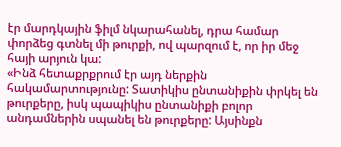էր մարդկային ֆիլմ նկարահանել, դրա համար փորձեց գտնել մի թուրքի, ով պարզում է, որ իր մեջ հայի արյուն կա:
«Ինձ հետաքրքրում էր այդ ներքին հակամարտությունը: Տատիկիս ընտանիքին փրկել են թուրքերը, իսկ պապիկիս ընտանիքի բոլոր անդամներին սպանել են թուրքերը: Այսինքն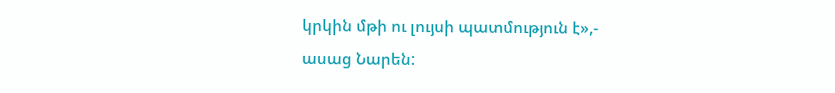կրկին մթի ու լույսի պատմություն է»,- ասաց Նարեն: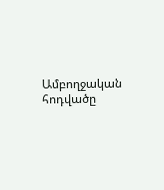Ամբողջական հոդվածը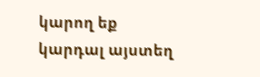կարող եք կարդալ այստեղ